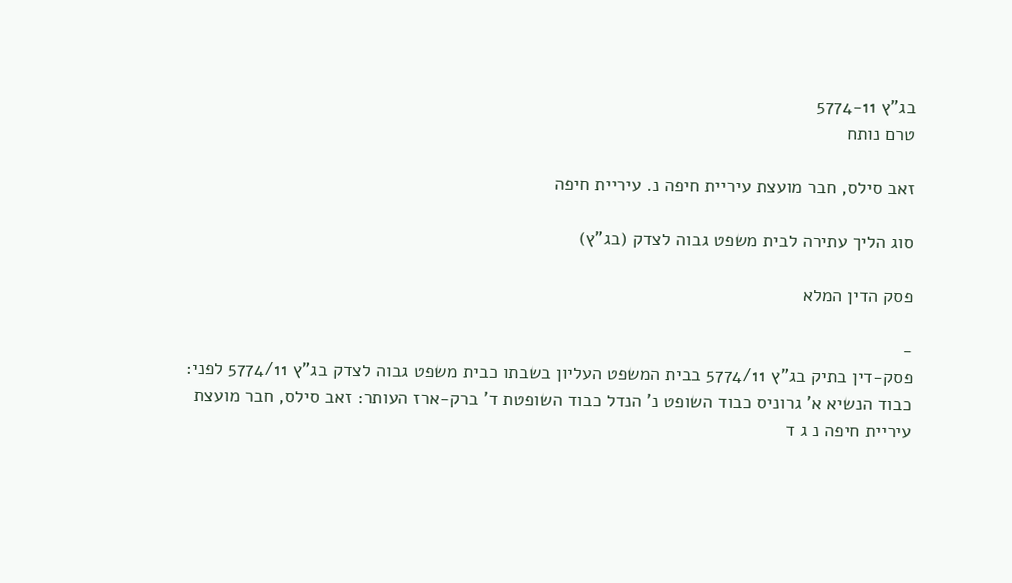בג"ץ 5774-11
טרם נותח

זאב סילס, חבר מועצת עיריית חיפה נ. עיריית חיפה

סוג הליך עתירה לבית משפט גבוה לצדק (בג"ץ)

פסק הדין המלא

-
פסק-דין בתיק בג"ץ 5774/11 בבית המשפט העליון בשבתו כבית משפט גבוה לצדק בג"ץ 5774/11 לפני: כבוד הנשיא א' גרוניס כבוד השופט נ' הנדל כבוד השופטת ד' ברק-ארז העותר: זאב סילס, חבר מועצת עיריית חיפה נ ג ד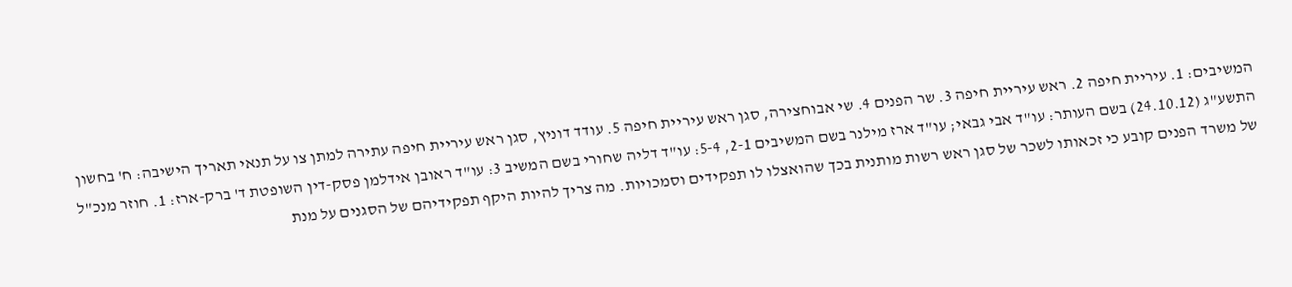המשיבים: 1. עיריית חיפה 2. ראש עיריית חיפה 3. שר הפנים 4. שי אבוחצירה, סגן ראש עיריית חיפה 5. עודד דוניץ, סגן ראש עיריית חיפה עתירה למתן צו על תנאי תאריך הישיבה: ח' בחשון התשע"ג (24.10.12) בשם העותר: עו"ד אבי גבאי; עו"ד ארז מילנר בשם המשיבים 2-1, 5-4: עו"ד דליה שחורי בשם המשיב 3: עו"ד ראובן אידלמן פסק-דין השופטת ד' ברק-ארז: 1. חוזר מנכ"ל של משרד הפנים קובע כי זכאותו לשכר של סגן ראש רשות מותנית בכך שהואצלו לו תפקידים וסמכויות. מה צריך להיות היקף תפקידיהם של הסגנים על מנת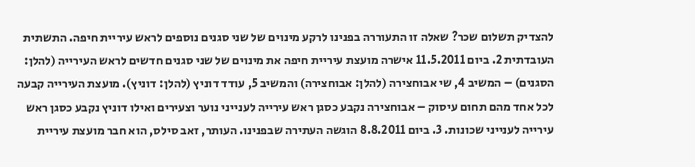להצדיק תשלום שכר? שאלה זו התעוררה בפנינו לרקע מינוים של שני סגנים נוספים לראש עיריית חיפה. התשתית העובדתית 2. ביום 11.5.2011 אישרה מועצת עיריית חיפה את מינוים של שני סגנים חדשים לראש העירייה (להלן: הסגנים) – המשיב 4, שי אבוחצירה (להלן: אבוחצירה) והמשיב 5, עודד דוניץ (להלן: דוניץ). מועצת העירייה קבעה לכל אחד מהם תחום עיסוק – אבוחצירה נקבע כסגן ראש עירייה לענייני נוער וצעירים ואילו דוניץ נקבע כסגן ראש עירייה לענייני שכונות. 3. ביום 8.8.2011 הוגשה העתירה שבפנינו. העותר, זאב סילס, הוא חבר מועצת עיריית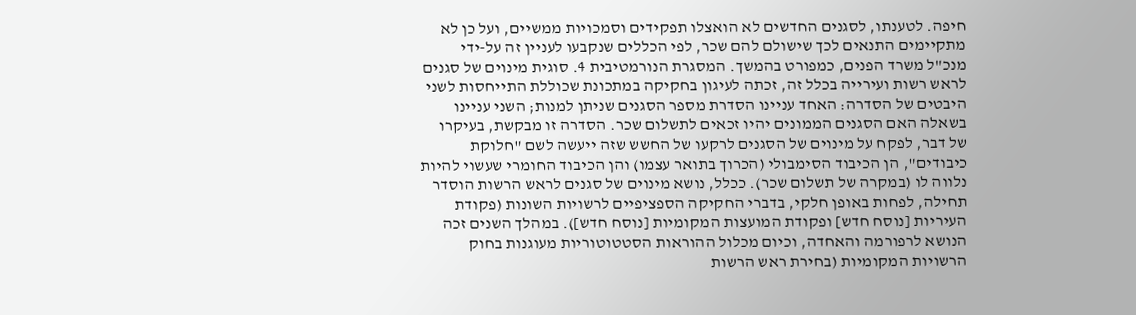חיפה. לטענתו, לסגנים החדשים לא הואצלו תפקידים וסמכויות ממשיים, ועל כן לא מתקיימים התנאים לכך שישולם להם שכר, לפי הכללים שנקבעו לעניין זה על-ידי מנכ"ל משרד הפנים, כמפורט בהמשך. המסגרת הנורמטיבית 4. סוגית מינוים של סגנים לראש רשות ועירייה בכלל זה, זכתה לעיגון בחקיקה במתכונת שכוללת התייחסות לשני היבטים של הסדרה: האחד עניינו הסדרת מספר הסגנים שניתן למנות; השני עניינו בשאלה האם הסגנים הממונים יהיו זכאים לתשלום שכר. הסדרה זו מבקשת, בעיקרו של דבר, לפקח על מינוים של הסגנים לרקעו של החשש שזה ייעשה לשם "חלוקת כיבודים", הן הכיבוד הסימבולי (הכרוך בתואר עצמו) והן הכיבוד החומרי שעשוי להיות נלווה לו (במקרה של תשלום שכר). ככלל, נושא מינוים של סגנים לראש הרשות הוסדר תחילה, לפחות באופן חלקי, בדברי החקיקה הספציפיים לרשויות השונות (פקודת העיריות [נוסח חדש] ופקודת המועצות המקומיות [נוסח חדש]). במהלך השנים זכה הנושא לרפורמה והאחדה, וכיום מכלול ההוראות הסטטוטוריות מעוגנות בחוק הרשויות המקומיות (בחירת ראש הרשות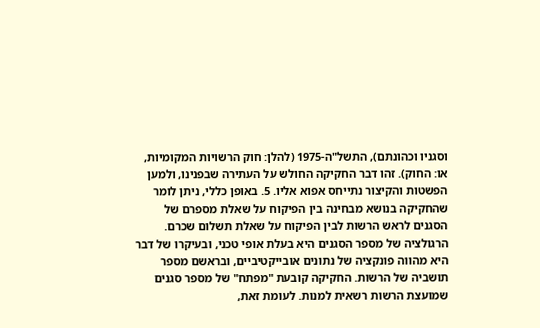וסגניו וכהונתם), התשל"ה-1975 (להלן: חוק הרשויות המקומיות, או: החוק). זהו דבר החקיקה החולש על העתירה שבפנינו, ולמען הפשטות והקיצור נתייחס אפוא אליו. 5. באופן כללי, ניתן לומר שהחקיקה בנושא מבחינה בין הפיקוח על שאלת מספרם של הסגנים לראש הרשות לבין הפיקוח על שאלת תשלום שכרם. הרגולציה של מספר הסגנים היא בעלת אופי טכני, ובעיקרו של דבר היא מהווה פונקציה של נתונים אובייקטיביים, ובראשם מספר תושביה של הרשות. החקיקה קובעת "מפתח" של מספר סגנים שמועצת הרשות רשאית למנות. לעומת זאת,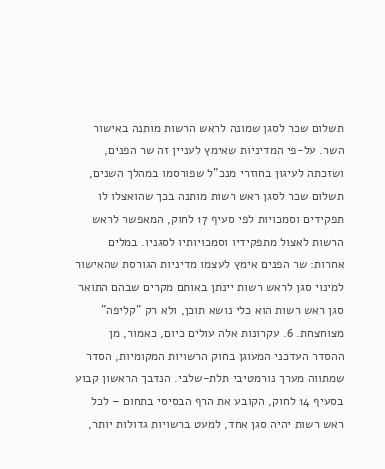תשלום שכר לסגן שמונה לראש הרשות מותנה באישור השר. על-פי המדיניות שאימץ לעניין זה שר הפנים, ושזכתה לעיגון בחוזרי מנכ"ל שפורסמו במהלך השנים, תשלום שכר לסגן ראש רשות מותנה בכך שהואצלו לו תפקידים וסמכויות לפי סעיף 17 לחוק, המאפשר לראש הרשות לאצול מתפקידיו וסמכויותיו לסגניו. במלים אחרות: שר הפנים אימץ לעצמו מדיניות הגורסת שהאישור למינוי סגן לראש רשות יינתן באותם מקרים שבהם התואר סגן ראש רשות הוא כלי נושא תוכן, ולא רק "קליפה" מצוחצחת. 6. עקרונות אלה עולים כיום, כאמור, מן ההסדר העדכני המעוגן בחוק הרשויות המקומיות, הסדר שמתווה מערך נורמטיבי תלת-שלבי. הנדבך הראשון קבוע בסעיף 14 לחוק, הקובע את הרף הבסיסי בתחום – לכל ראש רשות יהיה סגן אחד, למעט ברשויות גדולות יותר,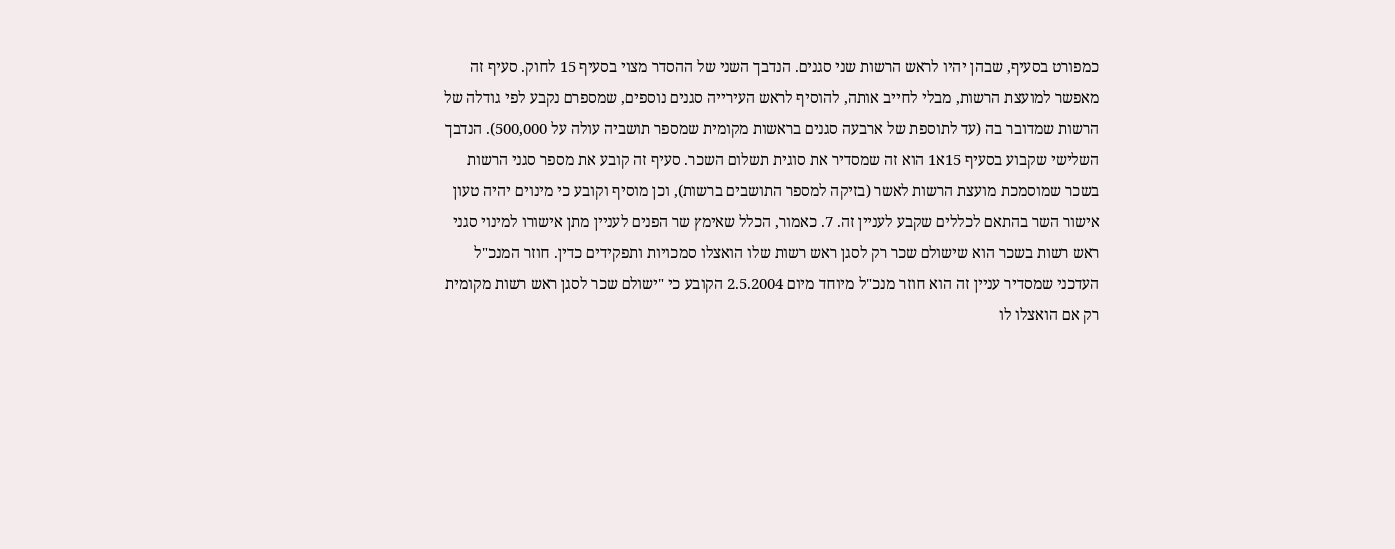כמפורט בסעיף, שבהן יהיו לראש הרשות שני סגנים. הנדבך השני של ההסדר מצוי בסעיף 15 לחוק. סעיף זה מאפשר למועצת הרשות, מבלי לחייב אותה, להוסיף לראש העירייה סגנים נוספים, שמספרם נקבע לפי גודלה של הרשות שמדובר בה (עד לתוספת של ארבעה סגנים בראשות מקומית שמספר תושביה עולה על 500,000). הנדבך השלישי שקבוע בסעיף 15א1 הוא זה שמסדיר את סוגית תשלום השכר. סעיף זה קובע את מספר סגני הרשות בשכר שמוסמכת מועצת הרשות לאשר (בזיקה למספר התושבים ברשות), וכן מוסיף וקובע כי מינוים יהיה טעון אישור השר בהתאם לכללים שקבע לעניין זה. 7. כאמור, הכלל שאימץ שר הפנים לעניין מתן אישורו למינוי סגני ראש רשות בשכר הוא שישולם שכר רק לסגן ראש רשות שלו הואצלו סמכויות ותפקידים כדין. חוזר המנכ"ל העדכני שמסדיר עניין זה הוא חוזר מנכ"ל מיוחד מיום 2.5.2004 הקובע כי "ישולם שכר לסגן ראש רשות מקומית רק אם הואצלו לו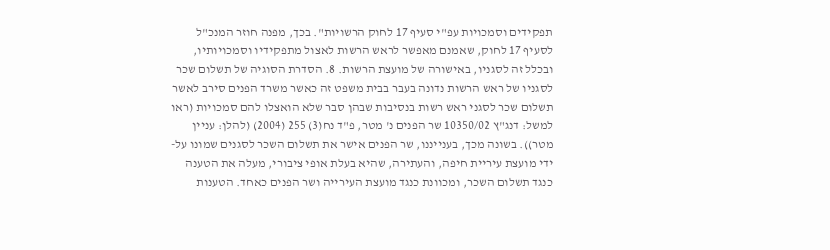תפקידים וסמכויות עפ"י סעיף 17 לחוק הרשויות". בכך, מפנה חוזר המנכ"ל לסעיף 17 לחוק, שאמנם מאפשר לראש הרשות לאצול מתפקידיו וסמכויותיו, ובכלל זה לסגניו, באישורה של מועצת הרשות. 8. הסדרת הסוגיה של תשלום שכר לסגניו של ראש הרשות נדונה בעבר בבית משפט זה כאשר משרד הפנים סירב לאשר תשלום שכר לסגני ראש רשות בנסיבות שבהן סבר שלא הואצלו להם סמכויות (ראו למשל: דנג"ץ 10350/02 שר הפנים נ' מטר, פ"ד נח(3) 255 (2004) (להלן: עניין מטר)). בשונה מכך, בענייננו, שר הפנים אישר את תשלום השכר לסגנים שמונו על-ידי מועצת עיריית חיפה, והעתירה, שהיא בעלת אופי ציבורי, מעלה את הטענה כנגד תשלום השכר, ומכוונת כנגד מועצת העירייה ושר הפנים כאחד. הטענות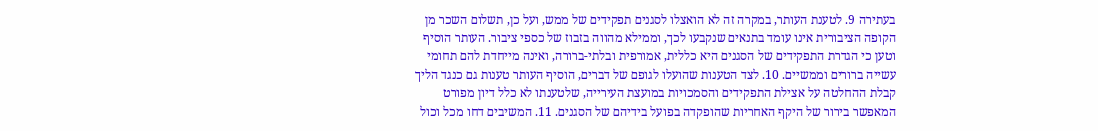בעתירה 9. לטענת העותר, במקרה זה לא הואצלו לסגנים תפקידים של ממש, ועל כן, תשלום השכר מן הקופה הציבורית אינו עומד בתנאים שנקבעו לכך, וממילא מהווה בזבוז של כספי ציבור. העותר הוסיף וטען כי הגדרת התפקידים של הסגנים היא כללית, אמורפית ובלתי-ברורה, ואינה מייחדת להם תחומי עשייה ברורים וממשיים. 10. לצד הטענות שהועלו לגופם של דברים, הוסיף העותר טענות גם כנגד הליך קבלת ההחלטה על אצילת התפקידים והסמכויות במועצת העירייה, שלטענתו לא כלל דיון מפורט המאפשר בירור של היקף האחריות שהופקדה בפועל בידיהם של הסגנים. 11. המשיבים דחו מכל וכול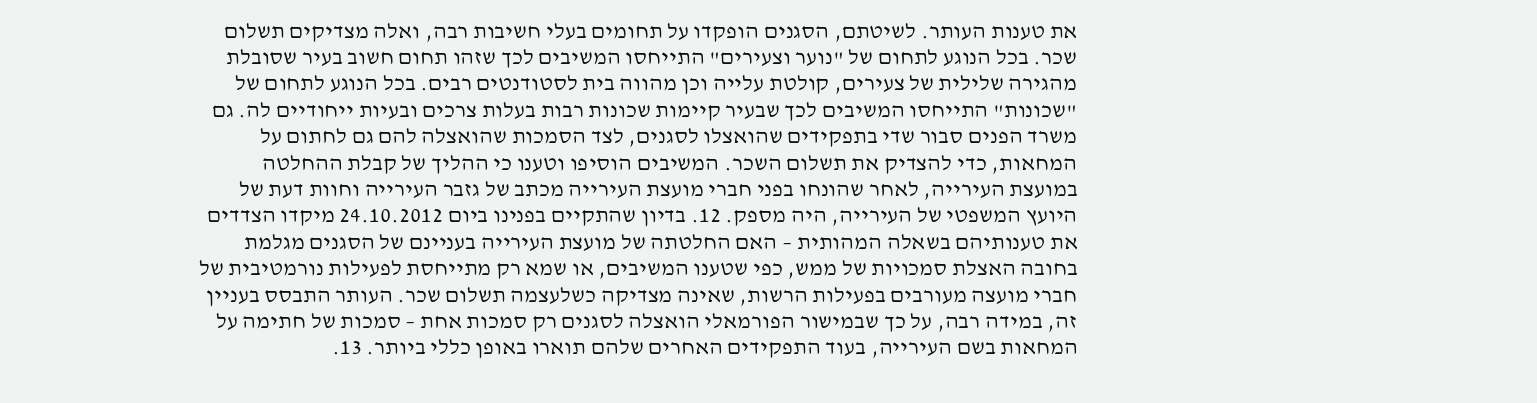את טענות העותר. לשיטתם, הסגנים הופקדו על תחומים בעלי חשיבות רבה, ואלה מצדיקים תשלום שכר. בכל הנוגע לתחום של "נוער וצעירים" התייחסו המשיבים לכך שזהו תחום חשוב בעיר שסובלת מהגירה שלילית של צעירים, קולטת עלייה וכן מהווה בית לסטודנטים רבים. בכל הנוגע לתחום של "שכונות" התייחסו המשיבים לכך שבעיר קיימות שכונות רבות בעלות צרכים ובעיות ייחודיים לה. גם משרד הפנים סבור שדי בתפקידים שהואצלו לסגנים, לצד הסמכות שהואצלה להם גם לחתום על המחאות, כדי להצדיק את תשלום השכר. המשיבים הוסיפו וטענו כי ההליך של קבלת ההחלטה במועצת העירייה, לאחר שהונחו בפני חברי מועצת העירייה מכתב של גזבר העירייה וחוות דעת של היועץ המשפטי של העירייה, היה מספק. 12. בדיון שהתקיים בפנינו ביום 24.10.2012 מיקדו הצדדים את טענותיהם בשאלה המהותית – האם החלטתה של מועצת העירייה בעניינם של הסגנים מגלמת בחובה האצלת סמכויות של ממש, כפי שטענו המשיבים, או שמא רק מתייחסת לפעילות נורמטיבית של חברי מועצה מעורבים בפעילות הרשות, שאינה מצדיקה כשלעצמה תשלום שכר. העותר התבסס בעניין זה, במידה רבה, על כך שבמישור הפורמאלי הואצלה לסגנים רק סמכות אחת – סמכות של חתימה על המחאות בשם העירייה, בעוד התפקידים האחרים שלהם תוארו באופן כללי ביותר. 13.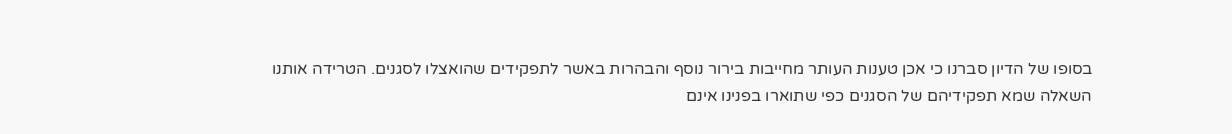בסופו של הדיון סברנו כי אכן טענות העותר מחייבות בירור נוסף והבהרות באשר לתפקידים שהואצלו לסגנים. הטרידה אותנו השאלה שמא תפקידיהם של הסגנים כפי שתוארו בפנינו אינם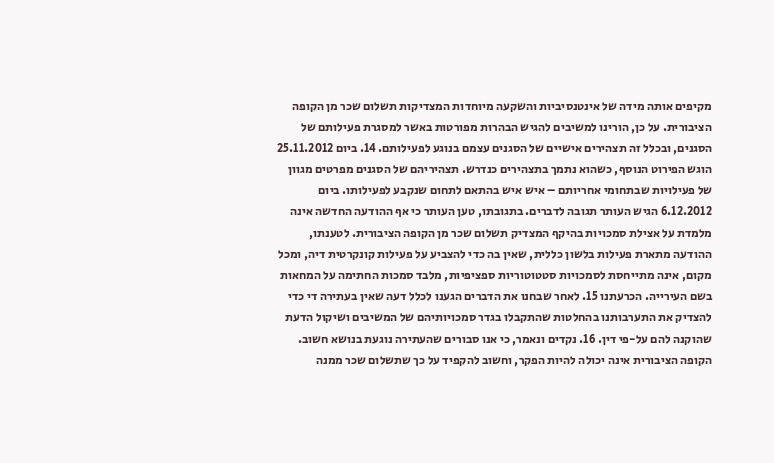מקיפים אותה מידה של אינטנסיביות והשקעה מיוחדות המצדיקות תשלום שכר מן הקופה הציבורית. על כן, הורינו למשיבים להגיש הבהרות מפורטות באשר למסגרת פעילותם של הסגנים, ובכלל זה תצהירים אישיים של הסגנים עצמם בנוגע לפעילותם. 14. ביום 25.11.2012 הוגש הפירוט הנוסף, כשהוא נתמך בתצהירים כנדרש. תצהיריהם של הסגנים מפרטים מגוון של פעילויות שבתחומי אחריותם – איש איש בהתאם לתחום שנקבע לפעילותו. ביום 6.12.2012 הגיש העותר תגובה לדברים. בתגובתו, טען העותר כי אף ההודעה החדשה אינה מלמדת על אצילת סמכויות בהיקף המצדיק תשלום שכר מן הקופה הציבורית. לטענתו, ההודעה מתארת פעילות בלשון כללית, שאין בה כדי להצביע על פעילות קונקרטית דיה, ומכל מקום, אינה מתייחסת לסמכויות סטטוטוריות ספציפיות, מלבד סמכות החתימה על המחאות בשם העירייה. הכרעתנו 15. לאחר שבחנו את הדברים הגענו לכלל דעה שאין בעתירה די כדי להצדיק את התערבותנו בהחלטות שהתקבלו בגדר סמכויותיהם של המשיבים ושיקול הדעת שהוקנה להם על-פי דין. 16. נקדים ונאמר, כי אנו סבורים שהעתירה נוגעת בנושא חשוב. הקופה הציבורית אינה יכולה להיות הפקר, וחשוב להקפיד על כך שתשלום שכר ממנה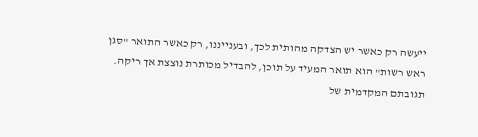ייעשה רק כאשר יש הצדקה מהותית לכך, ובענייננו, רק כאשר התואר "סגן ראש רשות" הוא תואר המעיד על תוכן, להבדיל מכותרת נוצצת אך ריקה. תגובתם המקדמית של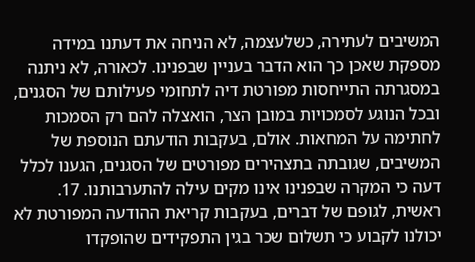המשיבים לעתירה, כשלעצמה, לא הניחה את דעתנו במידה מספקת שאכן כך הוא הדבר בעניין שבפנינו. לכאורה, לא ניתנה במסגרתה התייחסות מפורטת דיה לתחומי פעילותם של הסגנים, ובכל הנוגע לסמכויות במובן הצר, הואצלה להם רק הסמכות לחתימה על המחאות. אולם, בעקבות הודעתם הנוספת של המשיבים, שגובתה בתצהירים מפורטים של הסגנים, הגענו לכלל דעה כי המקרה שבפנינו אינו מקים עילה להתערבותנו. 17. ראשית, לגופם של דברים, בעקבות קריאת ההודעה המפורטת לא יכולנו לקבוע כי תשלום שכר בגין התפקידים שהופקדו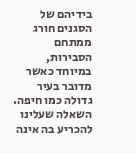בידיהם של הסגנים חורג ממתחם הסבירות, במיוחד כאשר מדובר בעיר גדולה כמו חיפה. השאלה שעלינו להכריע בה אינה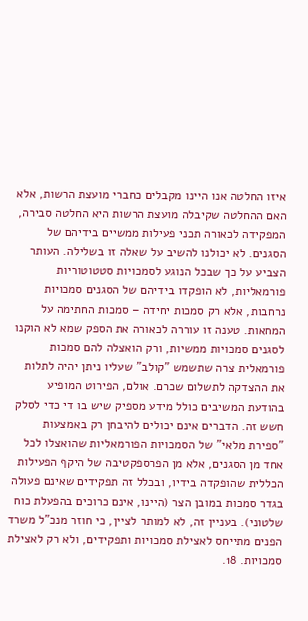איזו החלטה אנו היינו מקבלים כחברי מועצת הרשות, אלא האם ההחלטה שקיבלה מועצת הרשות היא החלטה סבירה, המפקידה לכאורה תכני פעילות ממשיים בידיהם של הסגנים. לא יכולנו להשיב על שאלה זו בשלילה. העותר הצביע על כך שבכל הנוגע לסמכויות סטטוטוריות פורמאליות, לא הופקדו בידיהם של הסגנים סמכויות נרחבות, אלא רק סמכות יחידה – סמכות החתימה על המחאות. טענה זו עוררה לכאורה את הספק שמא לא הוקנו לסגנים סמכויות ממשיות, ורק הואצלה להם סמכות פורמאלית צרה שתשמש "קולב" שעליו ניתן יהיה לתלות את ההצדקה לתשלום שכרם. אולם, הפירוט המופיע בהודעת המשיבים כולל מידע מספיק שיש בו די כדי לסלק חשש זה. הדברים אינם יכולים להיבחן רק באמצעות "ספירת מלאי" של הסמכויות הפורמאליות שהואצלו לכל אחד מן הסגנים, אלא מן הפרספקטיבה של היקף הפעילות הכללית שהופקדה בידיו, ובכלל זה תפקידים שאינם פעולה בגדר סמכות במובן הצר (היינו, אינם כרוכים בהפעלת כוח שלטוני). בעניין זה, לא למותר לציין, כי חוזר מנכ"ל משרד הפנים מתייחס לאצילת סמכויות ותפקידים, ולא רק לאצילת סמכויות. 18.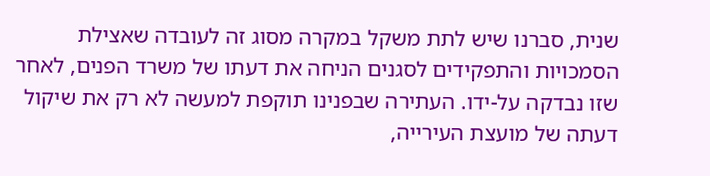שנית, סברנו שיש לתת משקל במקרה מסוג זה לעובדה שאצילת הסמכויות והתפקידים לסגנים הניחה את דעתו של משרד הפנים, לאחר שזו נבדקה על-ידו. העתירה שבפנינו תוקפת למעשה לא רק את שיקול דעתה של מועצת העירייה,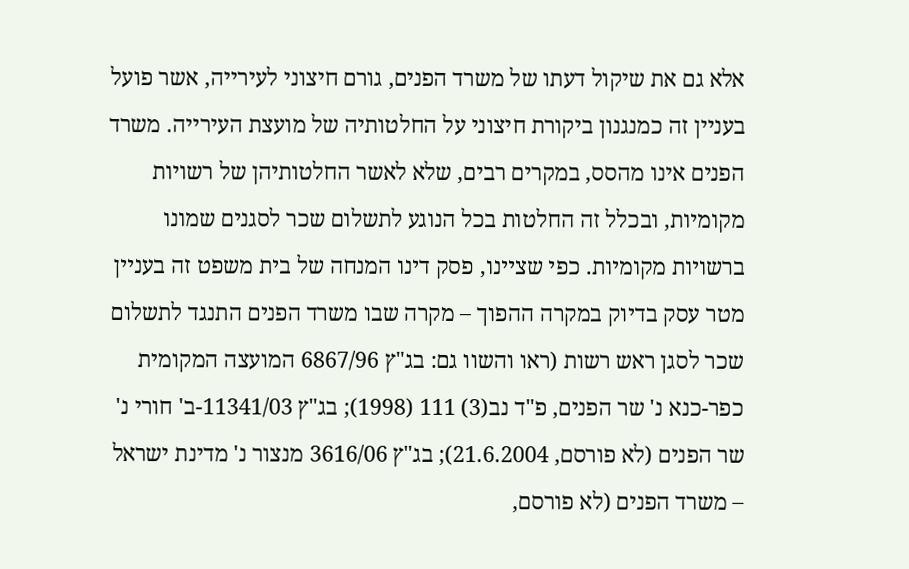אלא גם את שיקול דעתו של משרד הפנים, גורם חיצוני לעירייה, אשר פועל בעניין זה כמנגנון ביקורת חיצוני על החלטותיה של מועצת העירייה. משרד הפנים אינו מהסס, במקרים רבים, שלא לאשר החלטותיהן של רשויות מקומיות, ובכלל זה החלטות בכל הנוגע לתשלום שכר לסגנים שמונו ברשויות מקומיות. כפי שציינו, פסק דינו המנחה של בית משפט זה בעניין מטר עסק בדיוק במקרה ההפוך – מקרה שבו משרד הפנים התנגד לתשלום שכר לסגן ראש רשות (ראו והשוו גם: בג"ץ 6867/96 המועצה המקומית כפר-כנא נ' שר הפנים, פ"ד נב(3) 111 (1998); בג"ץ 11341/03-ב' חורי נ' שר הפנים (לא פורסם, 21.6.2004); בג"ץ 3616/06 מנצור נ' מדינת ישראל – משרד הפנים (לא פורסם,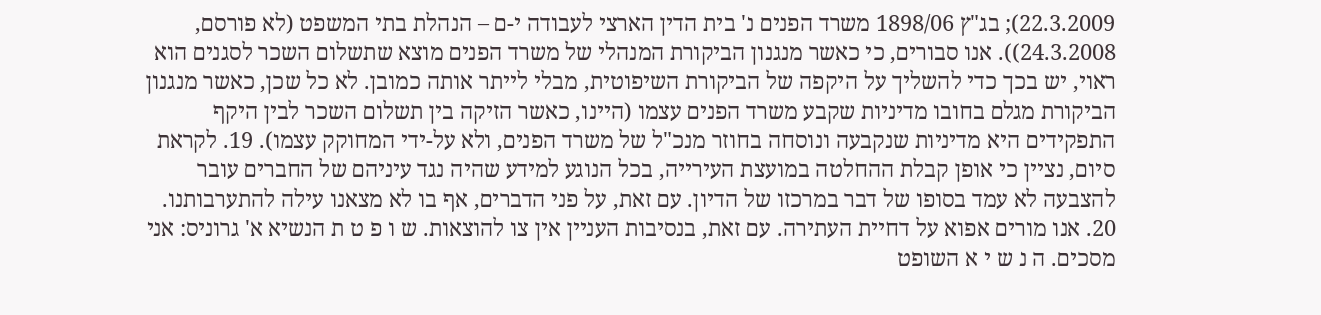22.3.2009); בג"ץ 1898/06 משרד הפנים נ' בית הדין הארצי לעבודה י-ם – הנהלת בתי המשפט (לא פורסם, 24.3.2008)). אנו סבורים, כי כאשר מנגנון הביקורת המנהלי של משרד הפנים מוצא שתשלום השכר לסגנים הוא ראוי, יש בכך כדי להשליך על היקפה של הביקורת השיפוטית, מבלי לייתר אותה כמובן. לא כל שכן, כאשר מנגנון הביקורת מגלם בחובו מדיניות שקבע משרד הפנים עצמו (היינו, כאשר הזיקה בין תשלום השכר לבין היקף התפקידים היא מדיניות שנקבעה ונוסחה בחוזר מנכ"ל של משרד הפנים, ולא על-ידי המחוקק עצמו). 19. לקראת סיום, נציין כי אופן קבלת ההחלטה במועצת העירייה, בכל הנוגע למידע שהיה נגד עיניהם של החברים עובר להצבעה לא עמד בסופו של דבר במרכזו של הדיון. עם זאת, על פני הדברים, אף בו לא מצאנו עילה להתערבותנו. 20. אנו מורים אפוא על דחיית העתירה. עם זאת, בנסיבות העניין אין צו להוצאות. ש ו פ ט ת הנשיא א' גרוניס: אני מסכים. ה נ ש י א השופט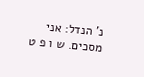נ' הנדל: אני מסכים. ש ו פ ט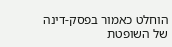הוחלט כאמור בפסק-דינה של השופטת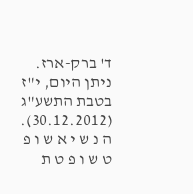ד' ברק-ארז. ניתן היום, י"ז בטבת התשע"ג (30.12.2012). ה נ ש י א ש ו פ ט ש ו פ ט ת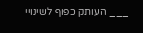___ העותק כפוף לשינויי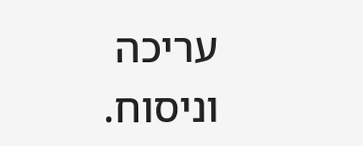עריכה וניסוח.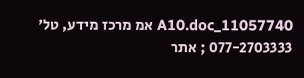11057740_A10.doc אמ מרכז מידע, טל' 077-2703333 ; אתר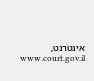אינטרנט, www.court.gov.il